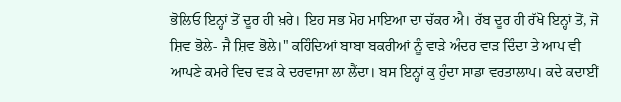ਭੋਲਿਓ ਇਨ੍ਹਾਂ ਤੋਂ ਦੂਰ ਹੀ ਖ਼ਰੇ। ਇਹ ਸਭ ਮੋਹ ਮਾਇਆ ਦਾ ਚੱਕਰ ਐ। ਰੱਬ ਦੂਰ ਹੀ ਰੱਖੋ ਇਨ੍ਹਾਂ ਤੋਂ, ਜੋ ਸ਼ਿਵ ਭੋਲੇ- ਜੈ ਸ਼ਿਵ ਭੋਲੇ।" ਕਹਿੰਦਿਆਂ ਬਾਬਾ ਬਕਰੀਆਂ ਨੂੰ ਵਾੜੇ ਅੰਦਰ ਵਾੜ ਦਿੰਦਾ ਤੇ ਆਪ ਵੀ ਆਪਣੇ ਕਮਰੇ ਵਿਚ ਵੜ ਕੇ ਦਰਵਾਜਾ ਲਾ ਲੈਂਦਾ। ਬਸ ਇਨ੍ਹਾਂ ਕੁ ਹੁੰਦਾ ਸਾਡਾ ਵਰਤਾਲਾਪ। ਕਦੇ ਕਦਾਈਂ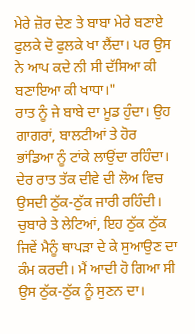ਮੇਰੇ ਜ਼ੋਰ ਦੇਣ ਤੇ ਬਾਬਾ ਮੇਰੇ ਬਣਾਏ ਫੁਲਕੇ ਦੋ ਫੁਲਕੇ ਖਾ ਲੈਂਦਾ। ਪਰ ਉਸ ਨੇ ਆਪ ਕਦੇ ਨੀ ਸੀ ਦੱਸਿਆ ਕੀ ਬਣਾਇਆ ਕੀ ਖਾਧਾ।"
ਰਾਤ ਨੂੰ ਜੇ ਬਾਬੇ ਦਾ ਮੂਡ ਹੁੰਦਾ। ਉਹ ਗਾਗਰਾਂ, ਬਾਲਟੀਆਂ ਤੇ ਹੋਰ ਭਾਂਡਿਆ ਨੂੰ ਟਾਂਕੇ ਲਾਉਂਦਾ ਰਹਿੰਦਾ। ਦੇਰ ਰਾਤ ਤੱਕ ਦੀਵੇ ਦੀ ਲੋਅ ਵਿਚ ਉਸਦੀ ਠੁੱਕ-ਠੁੱਕ ਜਾਰੀ ਰਹਿੰਦੀ। ਚੁਬਾਰੇ ਤੇ ਲੇਟਿਆਂ, ਇਹ ਠੁੱਕ ਠੁੱਕ ਜਿਵੇਂ ਮੈਨੂੰ ਥਾਪੜਾ ਦੇ ਕੇ ਸੁਆਉਣ ਦਾ ਕੰਮ ਕਰਦੀ। ਮੈਂ ਆਦੀ ਹੋ ਗਿਆ ਸੀ ਉਸ ਠੁੱਕ-ਠੁੱਕ ਨੂੰ ਸੁਣਨ ਦਾ।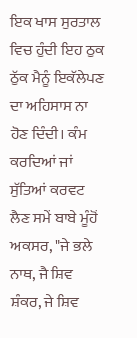ਇਕ ਖਾਸ ਸੁਰਤਾਲ ਵਿਚ ਹੁੰਦੀ ਇਹ ਠੁਕ ਠੁੱਕ ਮੈਨੂੰ ਇਕੱਲੇਪਣ ਦਾ ਅਹਿਸਾਸ ਨਾ ਹੋਣ ਦਿੰਦੀ। ਕੰਮ ਕਰਦਿਆਂ ਜਾਂ ਸੁੱਤਿਆਂ ਕਰਵਟ ਲੈਣ ਸਮੇਂ ਬਾਬੇ ਮੂੰਹੋਂ ਅਕਸਰ, "ਜੇ ਭਲੇ ਨਾਥ, ਜੈ ਸ਼ਿਵ ਸ਼ੰਕਰ, ਜੇ ਸ਼ਿਵ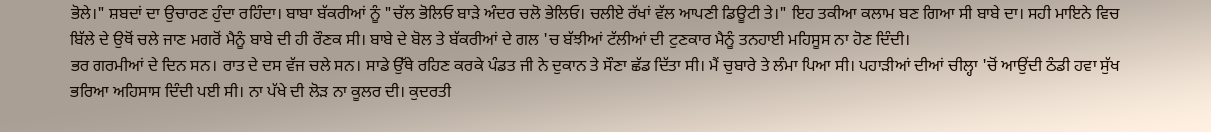ਭੋਲੇ।" ਸ਼ਬਦਾਂ ਦਾ ਉਚਾਰਣ ਹੁੰਦਾ ਰਹਿੰਦਾ। ਬਾਬਾ ਬੱਕਰੀਆਂ ਨੂੰ "ਚੱਲ ਭੋਲਿਓ ਬਾੜੇ ਅੰਦਰ ਚਲੋ ਭੇਲਿਓ। ਚਲੀਏ ਰੱਖਾਂ ਵੱਲ ਆਪਣੀ ਡਿਊਟੀ ਤੇ।" ਇਹ ਤਕੀਆ ਕਲਾਮ ਬਣ ਗਿਆ ਸੀ ਬਾਬੇ ਦਾ। ਸਹੀ ਮਾਇਨੇ ਵਿਚ ਬਿੱਲੇ ਦੇ ਉਥੋਂ ਚਲੇ ਜਾਣ ਮਗਰੋਂ ਮੈਨੂੰ ਬਾਬੇ ਦੀ ਹੀ ਰੌਣਕ ਸੀ। ਬਾਬੇ ਦੇ ਬੋਲ ਤੇ ਬੱਕਰੀਆਂ ਦੇ ਗਲ 'ਚ ਬੱਝੀਆਂ ਟੱਲੀਆਂ ਦੀ ਟੁਣਕਾਰ ਮੈਨੂੰ ਤਨਹਾਈ ਮਹਿਸੂਸ ਨਾ ਹੋਣ ਦਿੰਦੀ।
ਭਰ ਗਰਮੀਆਂ ਦੇ ਦਿਨ ਸਨ। ਰਾਤ ਦੇ ਦਸ ਵੱਜ ਚਲੇ ਸਨ। ਸਾਡੇ ਉੱਥੇ ਰਹਿਣ ਕਰਕੇ ਪੰਡਤ ਜੀ ਨੇ ਦੁਕਾਨ ਤੇ ਸੌਣਾ ਛੱਡ ਦਿੱਤਾ ਸੀ। ਮੈਂ ਚੁਬਾਰੇ ਤੇ ਲੰਮਾ ਪਿਆ ਸੀ। ਪਹਾੜੀਆਂ ਦੀਆਂ ਚੀਲ੍ਹਾ 'ਚੋਂ ਆਉਂਦੀ ਠੰਡੀ ਹਵਾ ਸੁੱਖ ਭਰਿਆ ਅਹਿਸਾਸ ਦਿੰਦੀ ਪਈ ਸੀ। ਨਾ ਪੱਖੇ ਦੀ ਲੋੜ ਨਾ ਕੂਲਰ ਦੀ। ਕੁਦਰਤੀ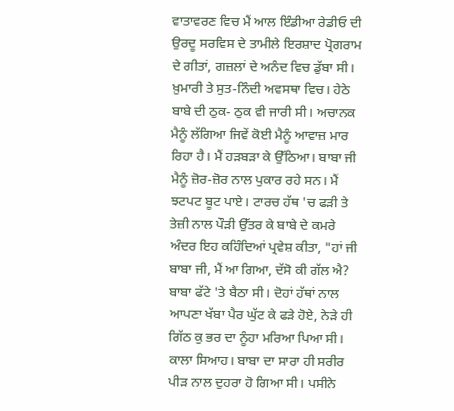ਵਾਤਾਵਰਣ ਵਿਚ ਮੈਂ ਆਲ ਇੰਡੀਆ ਰੇਡੀਓ ਦੀ ਉਰਦੂ ਸਰਵਿਸ ਦੇ ਤਾਮੀਲੇ ਇਰਸ਼ਾਦ ਪ੍ਰੋਗਰਾਮ ਦੇ ਗੀਤਾਂ, ਗਜ਼ਲਾਂ ਦੇ ਅਨੰਦ ਵਿਚ ਡੁੱਬਾ ਸੀ। ਖ਼ੁਮਾਰੀ ਤੇ ਸੁਤ-ਨਿੰਦੀ ਅਵਸਥਾ ਵਿਚ। ਹੇਠੇ ਬਾਬੇ ਦੀ ਠੁਕ- ਠੁਕ ਵੀ ਜਾਰੀ ਸੀ। ਅਚਾਨਕ ਮੈਨੂੰ ਲੱਗਿਆ ਜਿਵੇਂ ਕੋਈ ਮੈਨੂੰ ਆਵਾਜ਼ ਮਾਰ ਰਿਹਾ ਹੈ। ਮੈਂ ਹੜਬੜਾ ਕੇ ਉੱਠਿਆ। ਬਾਬਾ ਜੀ ਮੈਨੂੰ ਜ਼ੋਰ-ਜ਼ੋਰ ਨਾਲ ਪੁਕਾਰ ਰਹੇ ਸਨ। ਮੈਂ ਝਟਪਟ ਬੂਟ ਪਾਏ। ਟਾਰਚ ਹੱਥ 'ਚ ਫੜੀ ਤੇ ਤੇਜ਼ੀ ਨਾਲ ਪੌੜੀ ਉੱਤਰ ਕੇ ਬਾਬੇ ਦੇ ਕਮਰੇ ਅੰਦਰ ਇਹ ਕਹਿੰਦਿਆਂ ਪ੍ਰਵੇਸ਼ ਕੀਤਾ, "ਹਾਂ ਜੀ ਬਾਬਾ ਜੀ, ਮੈਂ ਆ ਗਿਆ, ਦੱਸੋ ਕੀ ਗੱਲ ਐ?
ਬਾਬਾ ਫੱਟੇ 'ਤੇ ਬੈਠਾ ਸੀ। ਦੋਹਾਂ ਹੱਥਾਂ ਨਾਲ ਆਪਣਾ ਖੱਬਾ ਪੈਰ ਘੁੱਟ ਕੇ ਫੜੇ ਹੋਏ, ਨੇੜੇ ਹੀ ਗਿੱਠ ਕੁ ਭਰ ਦਾ ਨੂੰਹਾ ਮਰਿਆ ਪਿਆ ਸੀ। ਕਾਲਾ ਸਿਆਹ। ਬਾਬਾ ਦਾ ਸਾਰਾ ਹੀ ਸਰੀਰ ਪੀੜ ਨਾਲ ਦੁਹਰਾ ਹੋ ਗਿਆ ਸੀ। ਪਸੀਨੇ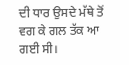ਦੀ ਧਾਰ ਉਸਦੇ ਮੱਥੇ ਤੋਂ ਵਗ ਕੇ ਗਲ ਤੱਕ ਆ ਗਈ ਸੀ।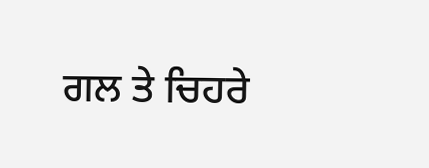ਗਲ ਤੇ ਚਿਹਰੇ